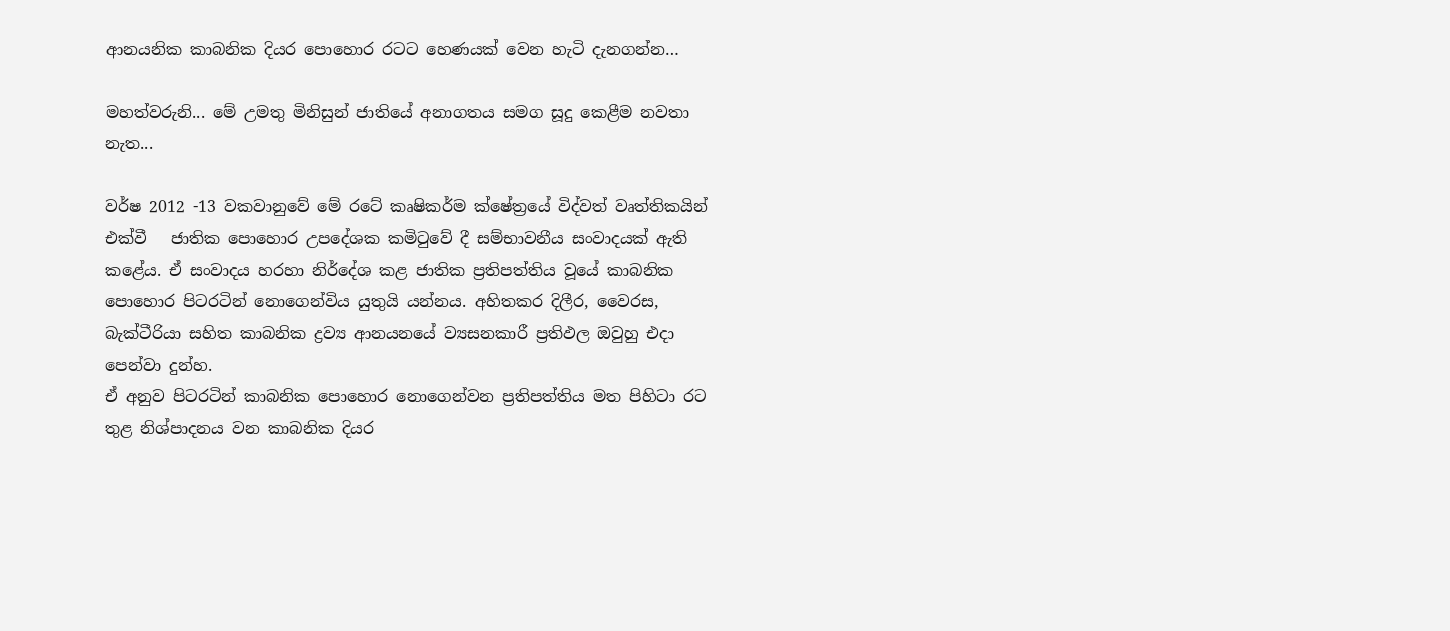ආනයනික කාබනික දියර පොහොර රටට හෙණයක් වෙන හැටි දැනගන්න…

මහත්වරුනි... මේ උමතු මිනිසුන් ජාතියේ අනාගතය සමග සූදු කෙළීම නවතා නැත...

වර්ෂ 2012 -13 වකවානුවේ මේ රටේ කෘෂිකර්ම ක්ෂේත්‍රයේ විද්වත් වෘත්තිකයින් එක්වී   ජාතික පොහොර උපදේශක කමිටුවේ දී සම්භාවනීය සංවාදයක් ඇති කළේය. ඒ සංවාදය හරහා නිර්දේශ කළ ජාතික ප්‍රතිපත්තිය වූයේ කාබනික පොහොර පිටරටින් නොගෙන්විය යුතුයි යන්නය. අහිතකර දිලීර, වෛරස, බැක්ටීරියා සහිත කාබනික ද්‍රව්‍ය ආනයනයේ ව්‍යසනකාරී ප්‍රතිඵල ඔවුහු එදා පෙන්වා දුන්හ.
ඒ අනුව පිටරටින් කාබනික පොහොර නොගෙන්වන ප්‍රතිපත්තිය මත පිහිටා රට තුළ නිශ්පාදනය වන කාබනික දියර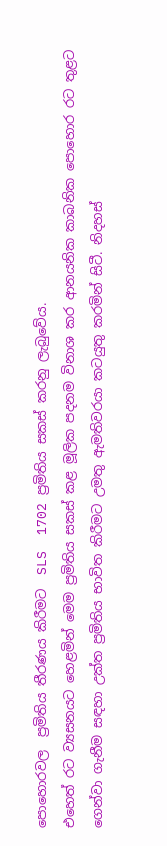පොහොරවල  ප්‍රමිතිය තීරණය කිරීමට  SLS  1702 ප්‍රමිතිය සකස් කරනු ලැබුවේය.
එහෙත් රට ව්‍යසනයට හෙළමින් මෙම ප්‍රමිතිය සකස් කළ මූලික පදනම විනාශ කර ආනයනික කාබනික පොහොර රට තුළට ගෙන්වා ගැනීම සඳහා උක්ත ප්‍රමිතිය භාවිත කිරීමට උමතු ඇමතිවරයා කටයුතු කරමින් සිටී. නිදහස්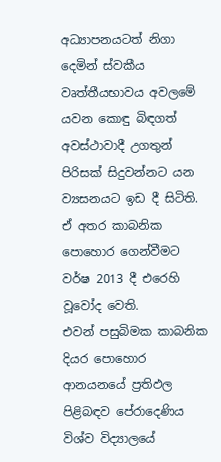අධ්‍යාපනයටත් නිගා දෙමින් ස්වකීය වෘත්තීයභාවය අවලමේ යවන කොඳු බිඳගත් අවස්ථාවාදී උගතුන් පිරිසක් සිදුවන්නට යන ව්‍යසනයට ඉඩ දී සිටිති. ඒ අතර කාබනික පොහොර ගෙන්වීමට වර්ෂ 2013 දී එරෙහි වූවෝද වෙති.
එවන් පසුබිමක කාබනික දියර පොහොර ආනයනයේ ප්‍රතිඵල  පිළිබඳව පේරාදෙණිය විශ්ව විද්‍යාලයේ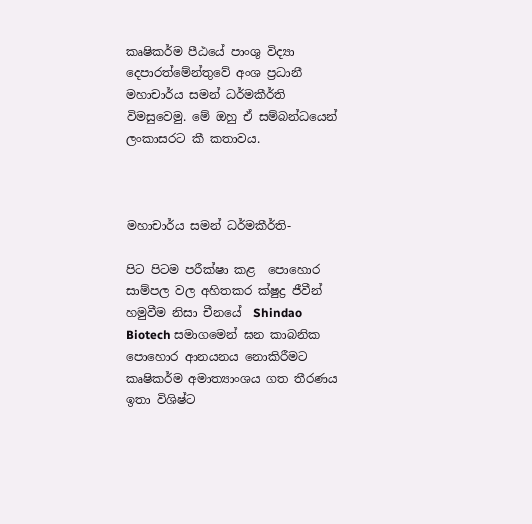කෘෂිකර්ම පීඨයේ පාංශු විද්‍යා දෙපාරත්මේන්තුවේ අංශ ප්‍රධානී මහාචාර්ය සමන් ධර්මකීර්ති විමසුවෙමු. මේ ඔහු ඒ සම්බන්ධයෙන් ලංකාසරට කී කතාවය.



මහාචාර්ය සමන් ධර්මකීර්ති-

පිට පිටම පරීක්ෂා කළ  පොහොර සාම්පල වල අහිතකර ක්ෂුද්‍ර ජීවීන් හමුවීම නිසා චීනයේ  Shindao Biotech සමාගමෙන් ඝන කාබනික පොහොර ආනයනය නොකිරීමට කෘෂිකර්ම අමාත්‍යාංශය ගත තීරණය ඉතා විශිෂ්ට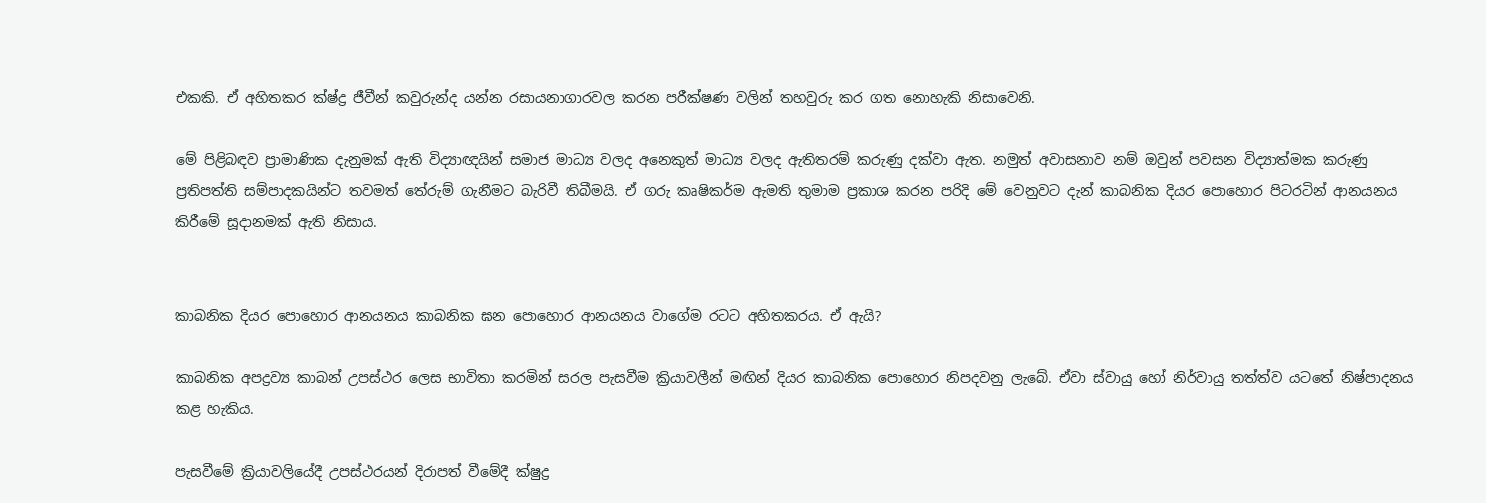එකකි. ඒ අහිතකර ක්ෂ්ද්‍ර ජීවීන් කවුරුන්ද යන්න රසායනාගාරවල කරන පරීක්ෂණ වලින් තහවුරු කර ගත නොහැකි නිසාවෙනි.

මේ පිළිබඳව ප්‍රාමාණික දැනුමක් ඇති විද්‍යාඥයින් සමාජ මාධ්‍ය වලද අනෙකුත් මාධ්‍ය වලද ඇතිතරම් කරුණු දක්වා ඇත. නමුත් අවාසනාව නම් ඔවුන් පවසන විද්‍යාත්මක කරුණු ප්‍රතිපත්ති සම්පාදකයින්ට තවමත් තේරුම් ගැනීමට බැරිවී තිබීමයි. ඒ ගරු කෘෂිකර්ම ඇමති තුමාම ප්‍රකාශ කරන පරිදි මේ වෙනුවට දැන් කාබනික දියර පොහොර පිටරටින් ආනයනය කිරීමේ සූදානමක් ඇති නිසාය.


කාබනික දියර පොහොර ආනයනය කාබනික ඝන පොහොර ආනයනය වාගේම රටට අහිතකරය. ඒ ඇයි?

කාබනික අපද්‍රව්‍ය කාබන් උපස්ථර ලෙස භාවිතා කරමින් සරල පැසවීම ක්‍රියාවලීන් මඟින් දියර කාබනික පොහොර නිපදවනු ලැබේ. ඒවා ස්වායු හෝ නිර්වායු තත්ත්ව යටතේ නිෂ්පාදනය කළ හැකිය.

පැසවීමේ ක්‍රියාවලියේදී උපස්ථරයන් දිරාපත් වීමේදී ක්ෂුද්‍ර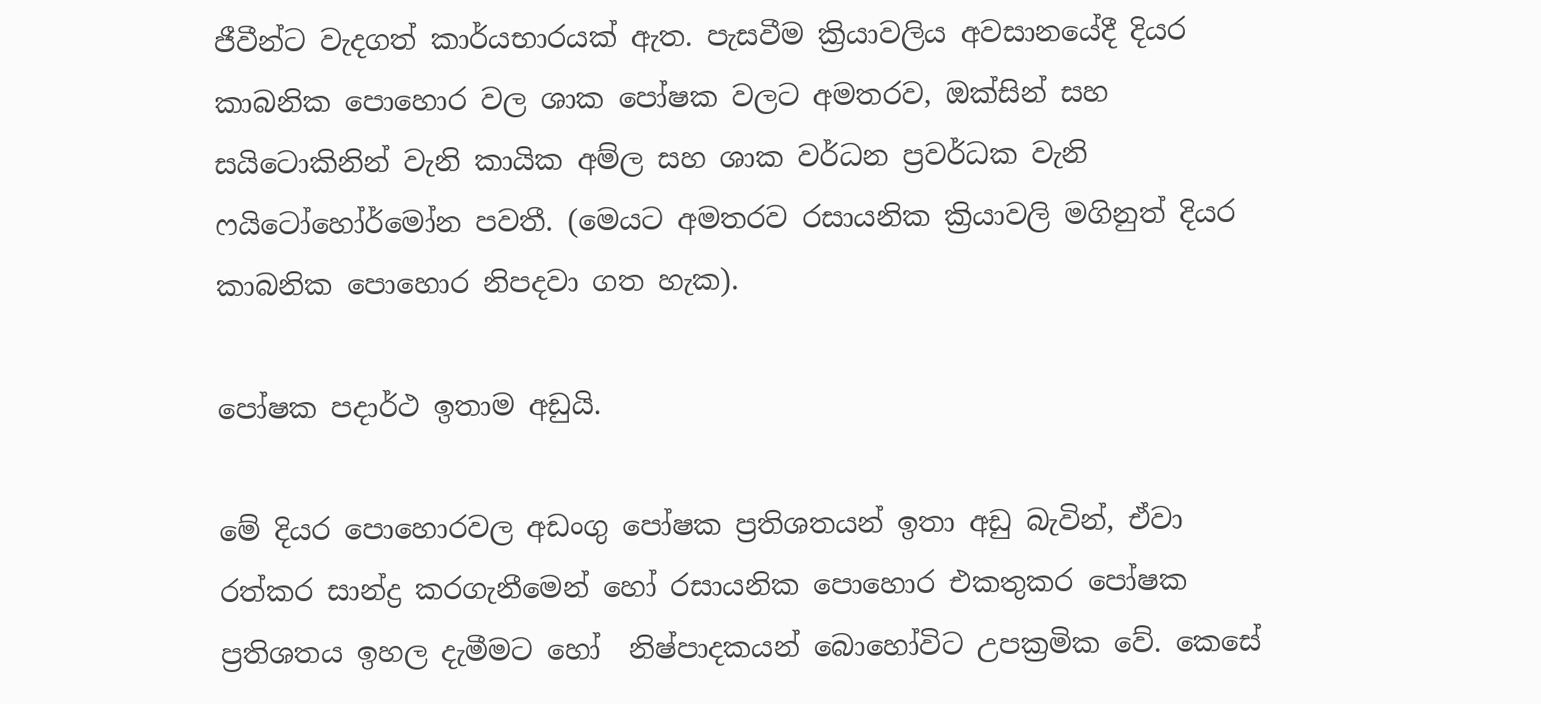ජීවීන්ට වැදගත් කාර්යභාරයක් ඇත. පැසවීම ක්‍රියාවලිය අවසානයේදී දියර කාබනික පොහොර වල ශාක පෝෂක වලට අමතරව, ඔක්සින් සහ සයිටොකිනින් වැනි කායික අම්ල සහ ශාක වර්ධන ප්‍රවර්ධක වැනි ෆයිටෝහෝර්මෝන පවතී. (මෙයට අමතරව රසායනික ක්‍රියාවලි මගිනුත් දියර කාබනික පොහොර නිපදවා ගත හැක).

පෝෂක පදාර්ථ ඉතාම අඩුයි.

මේ දියර පොහොරවල අඩංගු පෝෂක ප්‍රතිශතයන් ඉතා අඩු බැවින්, ඒවා රත්කර සාන්ද්‍ර කරගැනීමෙන් හෝ රසායනික පොහොර එකතුකර පෝෂක ප්‍රතිශතය ඉහල දැමීමට හෝ  නිෂ්පාදකයන් බොහෝවිට උපක්‍රමික වේ. කෙසේ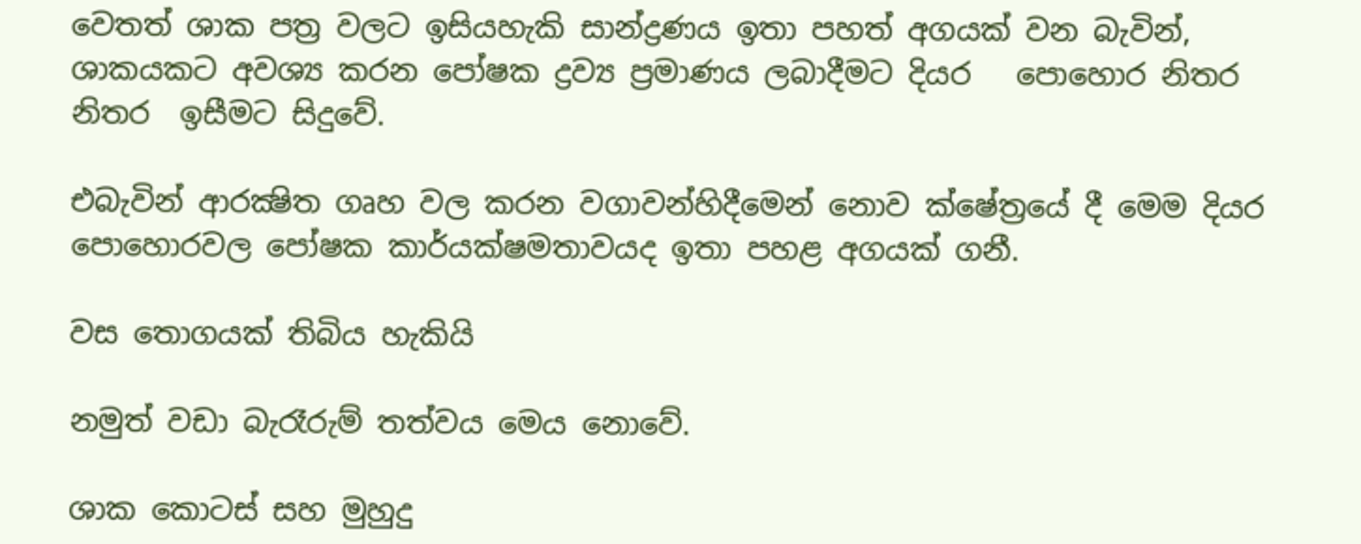වෙතත් ශාක පත්‍ර වලට ඉසියහැකි සාන්ද්‍රණය ඉතා පහත් අගයක් වන බැවින්, ශාකයකට අවශ්‍ය කරන පෝෂක ද්‍රව්‍ය ප්‍රමාණය ලබාදීමට දියර   පොහොර නිතර නිතර  ඉසීමට සිදුවේ.

එබැවින් ආරක්‍ෂිත ගෘහ වල කරන වගාවන්හිදීමෙන් නොව ක්ෂේත්‍රයේ දී මෙම දියර පොහොරවල පෝෂක කාර්යක්ෂමතාවයද ඉතා පහළ අගයක් ගනී.

වස තොගයක් තිබිය හැකියි

නමුත් වඩා බැරෑරුම් තත්වය මෙය නොවේ.

ශාක කොටස් සහ මුහුදු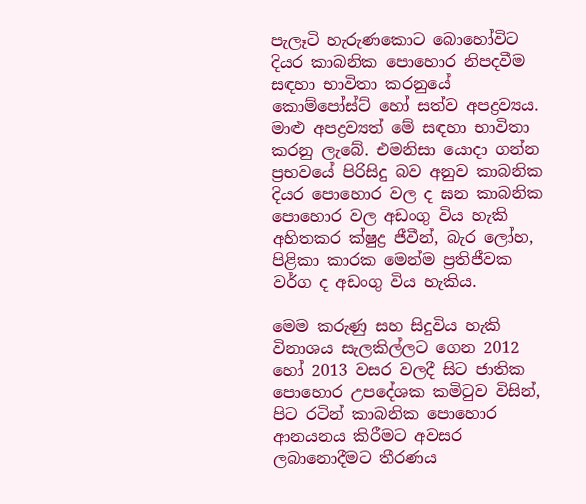පැලෑටි හැරුණකොට බොහෝවිට දියර කාබනික පොහොර නිපදවීම සඳහා භාවිතා කරනුයේ කොම්පෝස්ට් හෝ සත්ව අපද්‍රව්‍යය. මාළු අපද්‍රව්‍යත් මේ සඳහා භාවිතා කරනු ලැබේ. එමනිසා යොදා ගන්න ප්‍රභවයේ පිරිසිදු බව අනුව කාබනික දියර පොහොර වල ද ඝන කාබනික පොහොර වල අඩංගු විය හැකි අහිතකර ක්ෂුද්‍ර ජීවීන්, බැර ලෝහ, පිළිකා කාරක මෙන්ම ප්‍රතිජීවක වර්ග ද අඩංගු විය හැකිය.

මෙම කරුණු සහ සිදුවිය හැකි විනාශය සැලකිල්ලට ගෙන 2012 හෝ 2013 වසර වලදී සිට ජාතික පොහොර උපදේශක කමිටුව විසින්, පිට රටින් කාබනික පොහොර  ආනයනය කිරීමට අවසර ලබානොදීමට තීරණය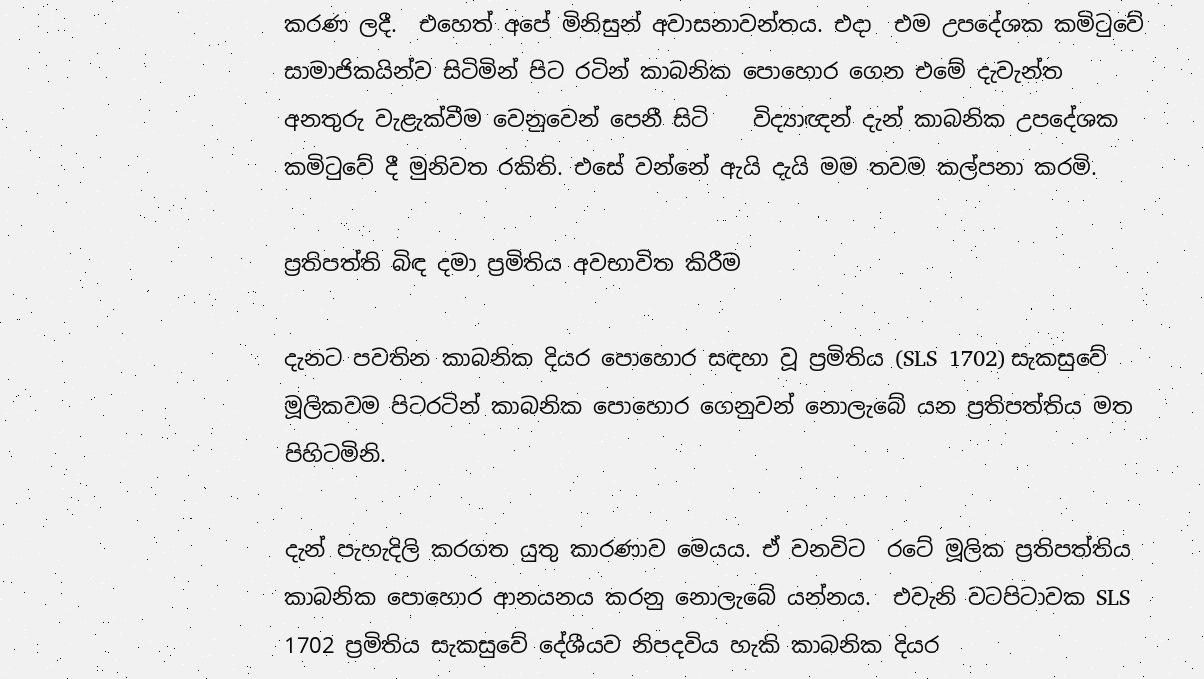කරණ ලදී.  එහෙත් අපේ මිනිසුන් අවාසනාවන්තය. එදා  එම උපදේශක කමිටුවේ සාමාජිකයින්ව සිටිමින් පිට රටින් කාබනික පොහොර ගෙන එමේ දැවැන්ත අනතුරු වැළැක්වීම වෙනුවෙන් පෙනී සිටි    විද්‍යාඥන් දැන් කාබනික උපදේශක කමිටුවේ දී මුනිවත රකිති. එසේ වන්නේ ඇයි දැයි මම තවම කල්පනා කරමි.

ප්‍රතිපත්ති බිඳ දමා ප්‍රමිතිය අවභාවිත කිරීම

දැනට පවතින කාබනික දියර පොහොර සඳහා වූ ප්‍රමිතිය (SLS  1702) සැකසුවේ මූලිකවම පිටරටින් කාබනික පොහොර ගෙනුවන් නොලැබේ යන ප්‍රතිපත්තිය මත පිහිටමිනි.

දැන් පැහැදිලි කරගත යුතු කාරණාව මෙයය. ඒ වනවිට  රටේ මූලික ප්‍රතිපත්තිය කාබනික පොහොර ආනයනය කරනු නොලැබේ යන්නය.  එවැනි වටපිටාවක SLS  1702 ප්‍රමිතිය සැකසුවේ දේශීයව නිපදවිය හැකි කාබනික දියර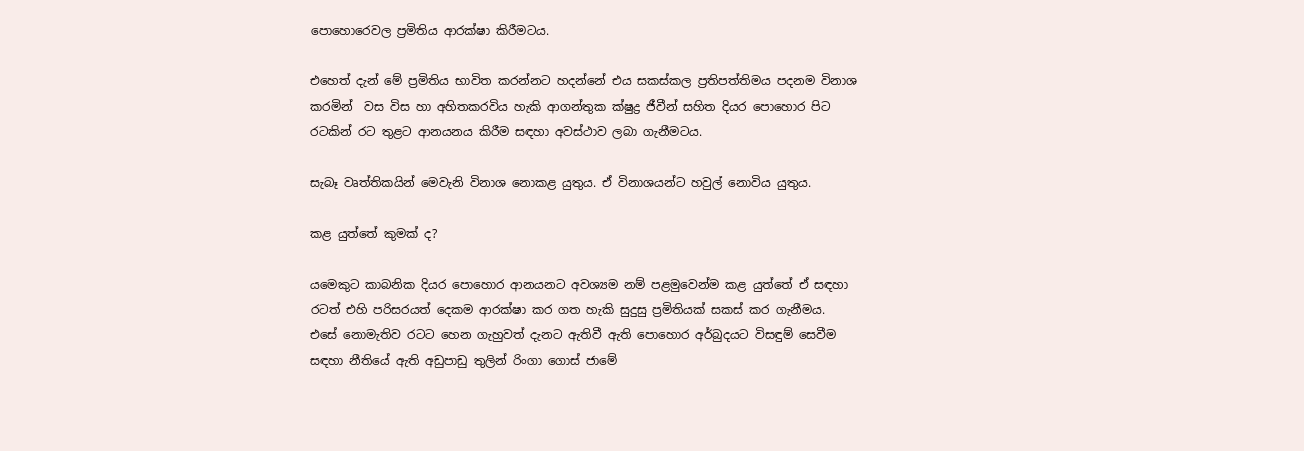පොහොරෙවල ප්‍රමිතිය ආරක්ෂා කිරීමටය.

එහෙත් දැන් මේ ප්‍රමිතිය භාවිත කරන්නට හදන්නේ එය සකස්කල ප්‍රතිපත්තිමය පදනම විනාශ කරමින්  වස විස හා අහිතකරවිය හැකි ආගන්තුක ක්ෂුද්‍ර ජීවීන් සහිත දියර පොහොර පිට රටකින් රට තුළට ආනයනය කිරීම සඳහා අවස්ථාව ලබා ගැනීමටය.

සැබෑ වෘත්තිකයින් මෙවැනි විනාශ නොකළ යුතුය. ඒ විනාශයන්ට හවුල් නොවිය යුතුය.

කළ යුත්තේ කුමක් ද?

යමෙකුට කාබනික දියර පොහොර ආනයනට අවශ්‍යම නම් පළමුවෙන්ම කළ යුත්තේ ඒ සඳහා රටත් එහි පරිසරයත් දෙකම ආරක්ෂා කර ගත හැකි සුදුසු ප්‍රමිතියක් සකස් කර ගැනීමය. එසේ නොමැතිව රටට හෙන ගැහුවත් දැනට ඇතිවී ඇති පොහොර අර්බුදයට විසඳුම් සෙවීම සඳහා නීතියේ ඇති අඩුපාඩු තුලින් රිංගා ගොස් ජාමේ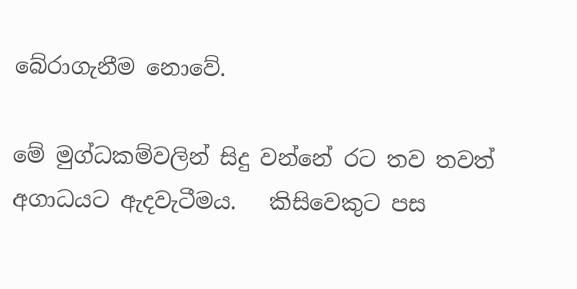බේරාගැනීම නොවේ.

මේ මුග්ධකම්වලින් සිදු වන්නේ රට තව තවත් අගාධයට ඇදවැටීමය.   කිසිවෙකුට පස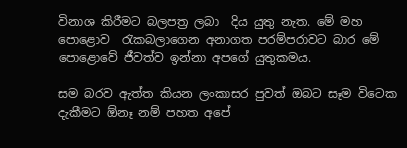විනාශ කිරීමට බලපත්‍ර ලබා  දිය යුතු නැත. මේ මහ පොළොව  රැකබලාගෙන අනාගත පරම්පරාවට බාර මේ පොළොවේ ජීවත්ව ඉන්නා අපගේ යුතුකමය.

සම බරව ඇත්ත කියන ලංකාසර පුවත් ඔබට සෑම විටෙක දැකීමට ඕනෑ නම් පහත අපේ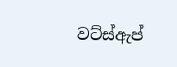වට්ස්ඇප්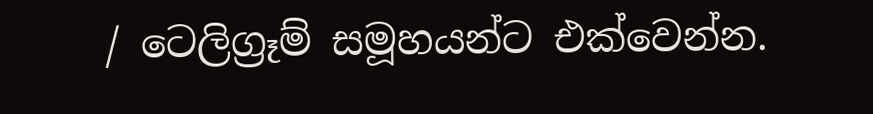/ ටෙලිග්‍රෑම් සමූහයන්ට එක්වෙන්න.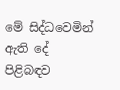මේ සිද්ධවෙමින් ඇති දේ පිළිබඳව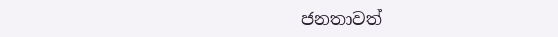ජනතාවත්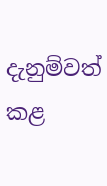දැනුම්වත් කළ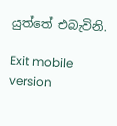යුත්තේ එබැවිනි.

Exit mobile version